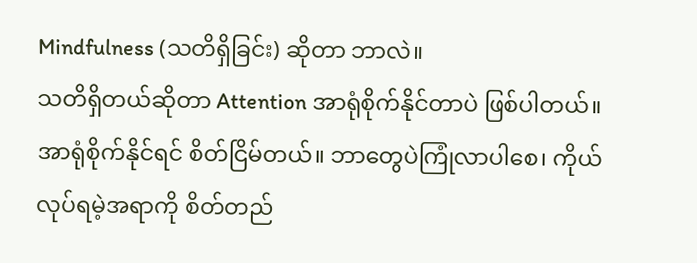Mindfulness (သတိရှိခြင်း) ဆိုတာ ဘာလဲ။
သတိရှိတယ်ဆိုတာ Attention အာရုံစိုက်နိုင်တာပဲ ဖြစ်ပါတယ်။ အာရုံစိုက်နိုင်ရင် စိတ်ငြိမ်တယ်။ ဘာတွေပဲကြုံလာပါစေ၊ ကိုယ်လုပ်ရမဲ့အရာကို စိတ်တည်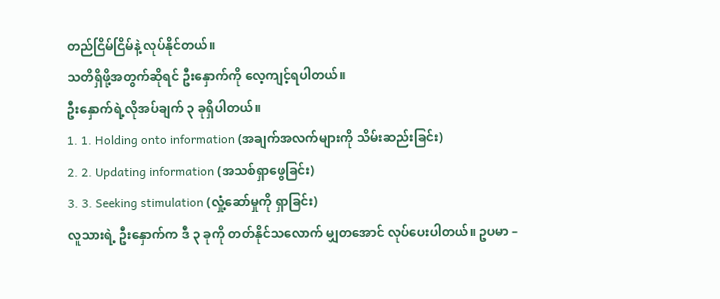တည်ငြိမ်ငြိမ်နဲ့ လုပ်နိုင်တယ်။
သတိရှိဖို့အတွက်ဆိုရင် ဦးနှောက်ကို လေ့ကျင့်ရပါတယ်။
ဦးနှောက်ရဲ့လိုအပ်ချက် ၃ ခုရှိပါတယ်။
1. 1. Holding onto information (အချက်အလက်များကို သိမ်းဆည်းခြင်း)
2. 2. Updating information (အသစ်ရှာဖွေခြင်း)
3. 3. Seeking stimulation (လှုံ့ဆော်မှုကို ရှာခြင်း)
လူသားရဲ့ ဦးနှောက်က ဒီ ၃ ခုကို တတ်နိုင်သလောက် မျှတအောင် လုပ်ပေးပါတယ်။ ဥပမာ –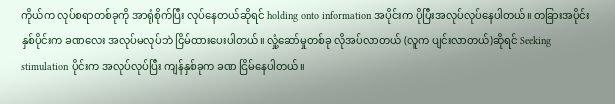ကိုယ်က လုပ်စရာတစ်ခုကို အာရုံစိုက်ပြီး လုပ်နေတယ်ဆိုရင် holding onto information အပိုင်းက ပိုပြီးအလုပ်လုပ်နေပါတယ်။ တခြားအပိုင်းနှစ်ပိုင်းက ခဏလေး အလုပ်မလုပ်ဘဲ ငြိမ်ထားပေးပါတယ်။ လှုံ့ဆော်မှုတစ်ခု လိုအပ်လာတယ် (လူက ပျင်းလာတယ်)ဆိုရင် Seeking stimulation ပိုင်းက အလုပ်လုပ်ပြီး ကျန်နှစ်ခုက ခဏ ငြိမ်နေပါတယ်။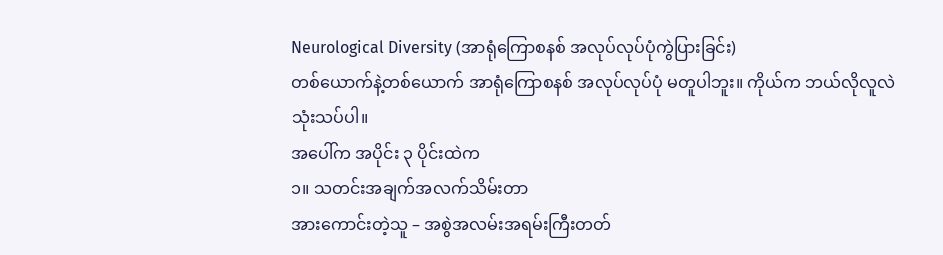Neurological Diversity (အာရုံကြောစနစ် အလုပ်လုပ်ပုံကွဲပြားခြင်း)
တစ်ယောက်နဲ့တစ်ယောက် အာရုံကြောစနစ် အလုပ်လုပ်ပုံ မတူပါဘူး။ ကိုယ်က ဘယ်လိုလူလဲ သုံးသပ်ပါ။
အပေါ်က အပိုင်း ၃ ပိုင်းထဲက
၁။ သတင်းအချက်အလက်သိမ်းတာ
အားကောင်းတဲ့သူ – အစွဲအလမ်းအရမ်းကြီးတတ်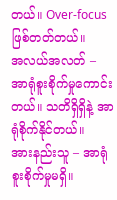တယ်။ Over-focus ဖြစ်တတ်တယ်။
အလယ်အလတ် – အာရုံစူးစိုက်မှုကောင်းတယ်။ သတိရှိရှိနဲ့ အာရုံစိုက်နိုင်တယ်။
အားနည်းသူ – အာရုံစူးစိုက်မှုမရှိ။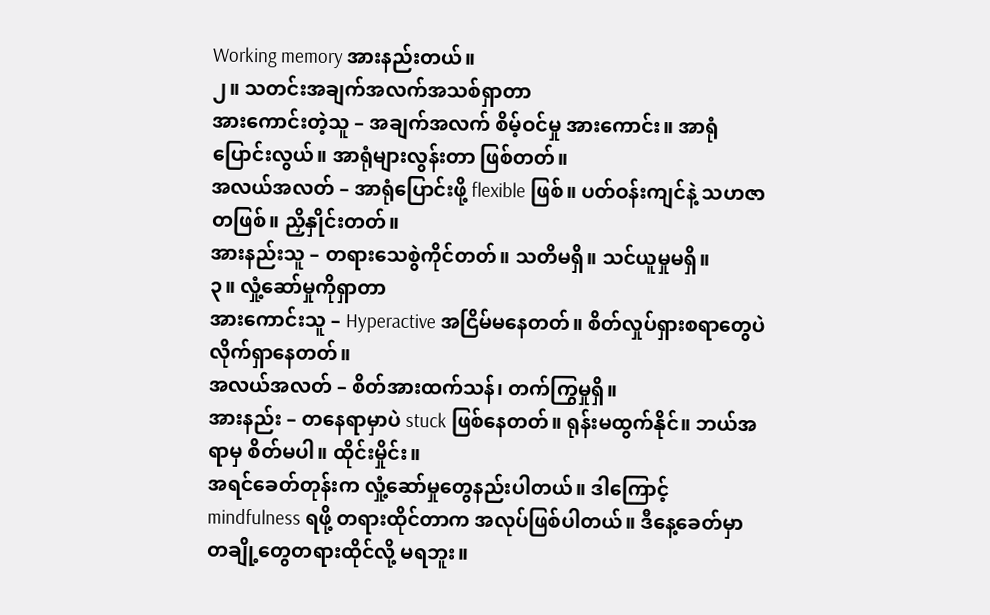Working memory အားနည်းတယ်။
၂။ သတင်းအချက်အလက်အသစ်ရှာတာ
အားကောင်းတဲ့သူ – အချက်အလက် စိမ့်ဝင်မှု အားကောင်း။ အာရုံပြောင်းလွယ်။ အာရုံများလွန်းတာ ဖြစ်တတ်။
အလယ်အလတ် – အာရုံပြောင်းဖို့ flexible ဖြစ်။ ပတ်ဝန်းကျင်နဲ့ သဟဇာတဖြစ်။ ညှိနှိုင်းတတ်။
အားနည်းသူ – တရားသေစွဲကိုင်တတ်။ သတိမရှိ။ သင်ယူမှုမရှိ။
၃။ လှုံ့ဆော်မှုကိုရှာတာ
အားကောင်းသူ – Hyperactive အငြိမ်မနေတတ်။ စိတ်လှုပ်ရှားစရာတွေပဲ လိုက်ရှာနေတတ်။
အလယ်အလတ် – စိတ်အားထက်သန်၊ တက်ကြွမှုရှိ။
အားနည်း – တနေရာမှာပဲ stuck ဖြစ်နေတတ်။ ရုန်းမထွက်နိုင်။ ဘယ်အရာမှ စိတ်မပါ။ ထိုင်းမှိုင်း။
အရင်ခေတ်တုန်းက လှုံ့ဆော်မှုတွေနည်းပါတယ်။ ဒါကြောင့် mindfulness ရဖို့ တရားထိုင်တာက အလုပ်ဖြစ်ပါတယ်။ ဒီနေ့ခေတ်မှာ တချို့တွေတရားထိုင်လို့ မရဘူး။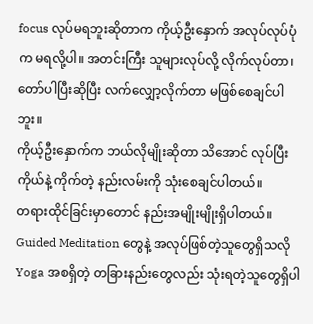focus လုပ်မရဘူးဆိုတာက ကိုယ့်ဦးနှောက် အလုပ်လုပ်ပုံက မရလို့ပါ။ အတင်းကြီး သူများလုပ်လို့ လိုက်လုပ်တာ၊ တော်ပါပြီးဆိုပြီး လက်လျှော့လိုက်တာ မဖြစ်စေချင်ပါဘူး။
ကိုယ့်ဦးနှောက်က ဘယ်လိုမျိုးဆိုတာ သိအောင် လုပ်ပြီး ကိုယ်နဲ့ ကိုက်တဲ့ နည်းလမ်းကို သုံးစေချင်ပါတယ်။
တရားထိုင်ခြင်းမှာတောင် နည်းအမျိုးမျိုးရှိပါတယ်။ Guided Meditation တွေနဲ့ အလုပ်ဖြစ်တဲ့သူတွေရှိသလို Yoga အစရှိတဲ့ တခြားနည်းတွေလည်း သုံးရတဲ့သူတွေရှိပါ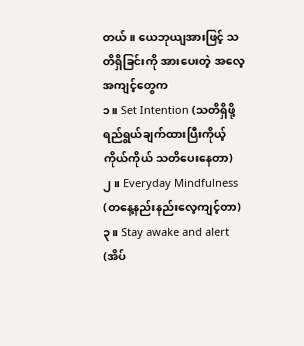တယ်။ ယေဘုယျအားဖြင့် သတိရှိခြင်းကို အားပေးတဲ့ အလေ့အကျင့်တွေက
၁။ Set Intention (သတိရှိဖို့ ရည်ရွယ်ချက်ထားပြီးကိုယ့်ကိုယ်ကိုယ် သတိပေးနေတာ)
၂။ Everyday Mindfulness (တနေ့နည်းနည်းလေ့ကျင့်တာ)
၃။ Stay awake and alert (အိပ်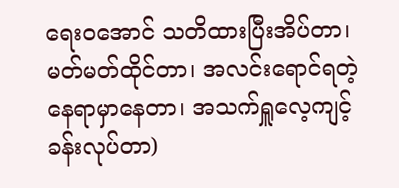ရေးဝအောင် သတိထားပြီးအိပ်တာ၊ မတ်မတ်ထိုင်တာ၊ အလင်းရောင်ရတဲ့နေရာမှာနေတာ၊ အသက်ရှူလေ့ကျင့်ခန်းလုပ်တာ)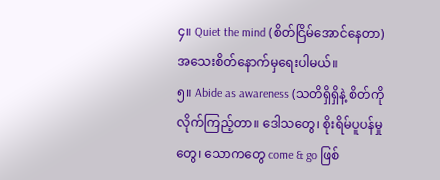၄။ Quiet the mind (စိတ်ငြိမ်အောင်နေတာ) အသေးစိတ်နောက်မှရေးပါမယ်။
၅။ Abide as awareness (သတိရှိရှိနဲ့ စိတ်ကို လိုက်ကြည့်တာ။ ဒေါသတွေ၊ စိုးရိမ်ပူပန်မှုတွေ၊ သောကတွေ come & go ဖြစ်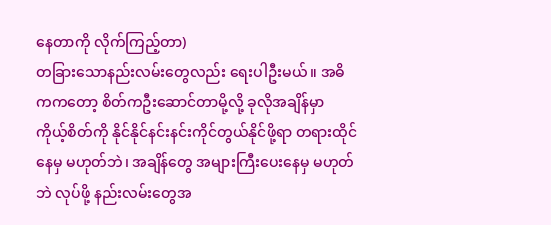နေတာကို လိုက်ကြည့်တာ)
တခြားသောနည်းလမ်းတွေလည်း ရေးပါဦးမယ်။ အဓိကကတော့ စိတ်ကဦးဆောင်တာမို့လို့ ခုလိုအချိန်မှာ ကိုယ့်စိတ်ကို နိုင်နိုင်နင်းနင်းကိုင်တွယ်နိုင်ဖို့ရာ တရားထိုင်နေမှ မဟုတ်ဘဲ၊ အချိန်တွေ အများကြီးပေးနေမှ မဟုတ်ဘဲ လုပ်ဖို့ နည်းလမ်းတွေအ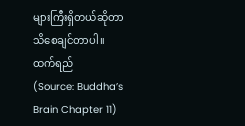များကြီးရှိတယ်ဆိုတာသိစေချင်တာပါ။
ထက်ရည်
(Source: Buddha’s Brain Chapter 11)